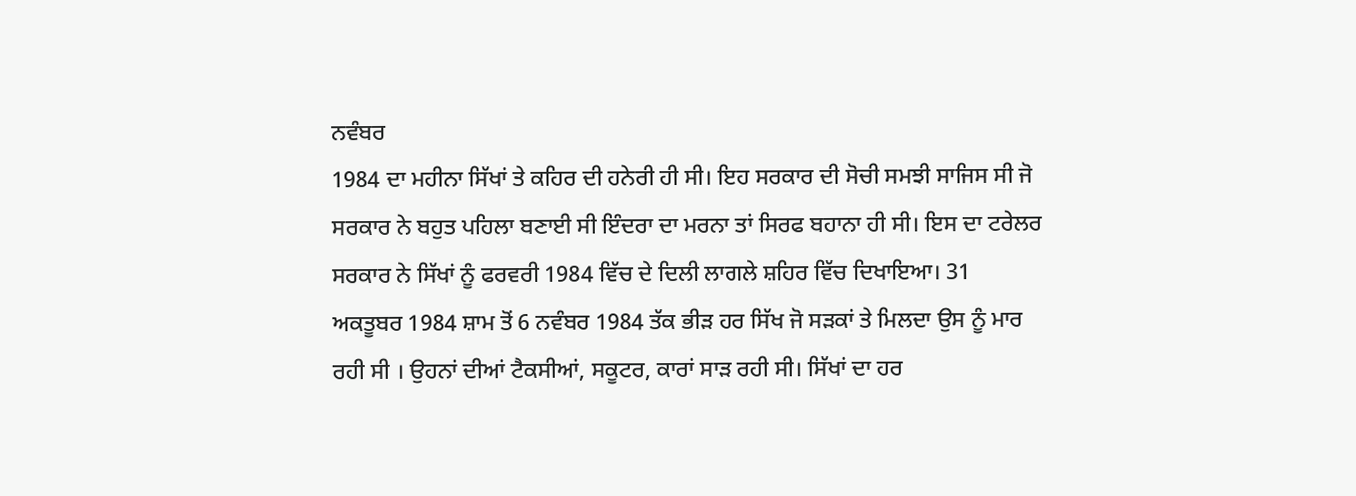ਨਵੰਬਰ
1984 ਦਾ ਮਹੀਨਾ ਸਿੱਖਾਂ ਤੇ ਕਹਿਰ ਦੀ ਹਨੇਰੀ ਹੀ ਸੀ। ਇਹ ਸਰਕਾਰ ਦੀ ਸੋਚੀ ਸਮਝੀ ਸਾਜਿਸ ਸੀ ਜੋ
ਸਰਕਾਰ ਨੇ ਬਹੁਤ ਪਹਿਲਾ ਬਣਾਈ ਸੀ ਇੰਦਰਾ ਦਾ ਮਰਨਾ ਤਾਂ ਸਿਰਫ ਬਹਾਨਾ ਹੀ ਸੀ। ਇਸ ਦਾ ਟਰੇਲਰ
ਸਰਕਾਰ ਨੇ ਸਿੱਖਾਂ ਨੂੰ ਫਰਵਰੀ 1984 ਵਿੱਚ ਦੇ ਦਿਲੀ ਲਾਗਲੇ ਸ਼ਹਿਰ ਵਿੱਚ ਦਿਖਾਇਆ। 31
ਅਕਤੂਬਰ 1984 ਸ਼ਾਮ ਤੋਂ 6 ਨਵੰਬਰ 1984 ਤੱਕ ਭੀੜ ਹਰ ਸਿੱਖ ਜੋ ਸੜਕਾਂ ਤੇ ਮਿਲਦਾ ਉਸ ਨੂੰ ਮਾਰ
ਰਹੀ ਸੀ । ਉਹਨਾਂ ਦੀਆਂ ਟੈਕਸੀਆਂ, ਸਕੂਟਰ, ਕਾਰਾਂ ਸਾੜ ਰਹੀ ਸੀ। ਸਿੱਖਾਂ ਦਾ ਹਰ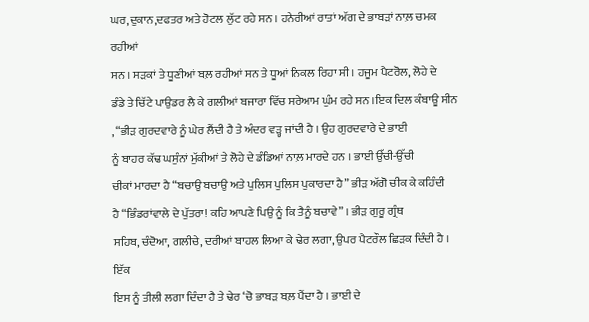ਘਰ,ਦੁਕਾਨ,ਦਫਤਰ ਅਤੇ ਹੋਟਲ ਲੁੱਟ ਰਹੇ ਸਨ । ਹਨੇਰੀਆਂ ਰਾਤਾਂ ਅੱਗ ਦੇ ਭਾਬੜਾਂ ਨਾਲ਼ ਚਮਕ ਰਹੀਆਂ
ਸਨ । ਸੜਕਾਂ ਤੇ ਧੂਣੀਆਂ ਬਲ਼ ਰਹੀਆਂ ਸਨ ਤੇ ਧੂਆਂ ਨਿਕਲ ਰਿਹਾ ਸੀ । ਹਜੂਮ ਪੈਟਰੋਲ, ਲੋਹੇ ਦੇ
ਡੰਡੇ ਤੇ ਚਿੱਟੇ ਪਾਉਡਰ ਲੈ ਕੇ ਗਲੀਆਂ ਬਜਾਰਾ ਵਿੱਚ ਸਰੇਆਮ ਘੁੰਮ ਰਹੇ ਸਨ ।ਇਕ ਦਿਲ ਕੰਬਾਊ ਸੀਨ
, “ਭੀੜ ਗੁਰਦਵਾਰੇ ਨੂੰ ਘੇਰ ਲੈਂਦੀ ਹੈ ਤੇ ਅੰਦਰ ਵੜ੍ਹ ਜਾਂਦੀ ਹੈ । ਉਹ ਗੁਰਦਵਾਰੇ ਦੇ ਭਾਈ
ਨੂੰ ਬਾਹਰ ਕੱਢ ਘਸੁੰਨਾਂ ਮੁੱਕੀਆਂ ਤੇ ਲੋਹੇ ਦੇ ਡੰਡਿਆਂ ਨਾਲ਼ ਮਾਰਦੇ ਹਨ । ਭਾਈ ਉੱਚੀ-ਉੱਚੀ
ਚੀਕਾਂ ਮਾਰਦਾ ਹੈ “ਬਚਾਉ ਬਚਾਉ ਅਤੇ ਪੁਲਿਸ ਪੁਲਿਸ ਪੁਕਾਰਦਾ ਹੈ” ਭੀੜ ਅੱਗੋ ਚੀਕ ਕੇ ਕਹਿੰਦੀ
ਹੈ “ਭਿੰਡਰਾਂਵਾਲੇ ਦੇ ਪੁੱਤਰਾ! ਕਹਿ ਆਪਣੇ ਪਿਉ ਨੂੰ ਕਿ ਤੈਨੂੰ ਬਚਾਵੇ” । ਭੀੜ ਗੁਰੂ ਗ੍ਰੰਥ
ਸਹਿਬ, ਚੰਦੋਆ, ਗਲੀਚੇ, ਦਰੀਆਂ ਬਾਹਲ ਲਿਆ ਕੇ ਢੇਰ ਲਗਾ, ਉਪਰ ਪੈਟਰੌਲ ਛਿੜਕ ਦਿੰਦੀ ਹੈ । ਇੱਕ
ਇਸ ਨੂੰ ਤੀਲੀ ਲਗਾ ਦਿੰਦਾ ਹੈ ਤੇ ਢੇਰ ‘ਚੋ ਭਾਬੜ ਬਲ਼ ਪੈਂਦਾ ਹੈ । ਭਾਈ ਦੇ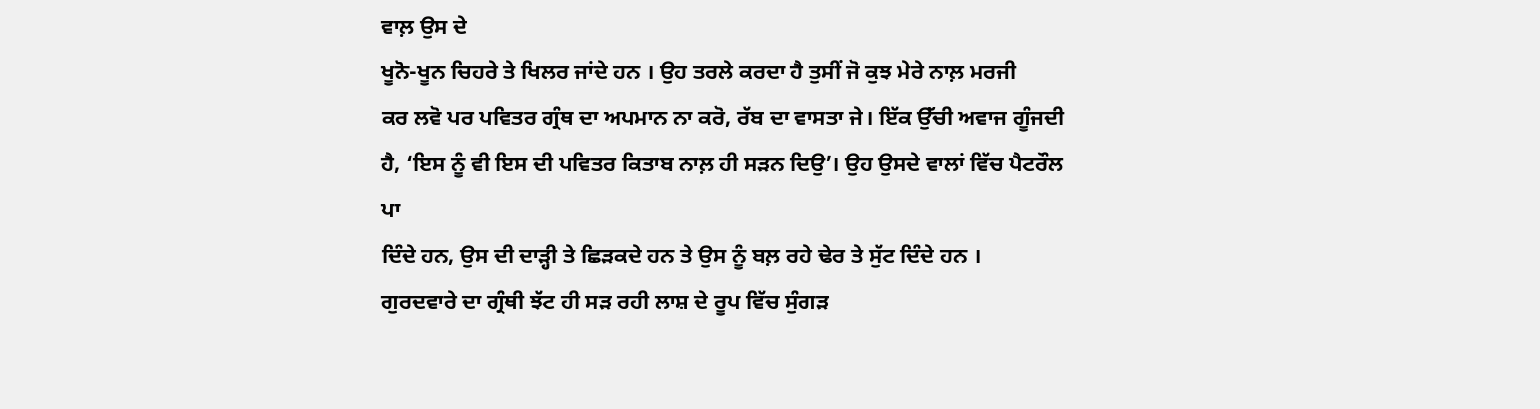ਵਾਲ਼ ਉਸ ਦੇ
ਖੂਨੋ-ਖੂਨ ਚਿਹਰੇ ਤੇ ਖਿਲਰ ਜਾਂਦੇ ਹਨ । ਉਹ ਤਰਲੇ ਕਰਦਾ ਹੈ ਤੁਸੀਂ ਜੋ ਕੁਝ ਮੇਰੇ ਨਾਲ਼ ਮਰਜੀ
ਕਰ ਲਵੋ ਪਰ ਪਵਿਤਰ ਗ੍ਰੰਥ ਦਾ ਅਪਮਾਨ ਨਾ ਕਰੋ, ਰੱਬ ਦਾ ਵਾਸਤਾ ਜੇ। ਇੱਕ ਉੱਚੀ ਅਵਾਜ ਗੂੰਜਦੀ
ਹੈ, ‘ਇਸ ਨੂੰ ਵੀ ਇਸ ਦੀ ਪਵਿਤਰ ਕਿਤਾਬ ਨਾਲ਼ ਹੀ ਸੜਨ ਦਿਉ’। ਉਹ ਉਸਦੇ ਵਾਲਾਂ ਵਿੱਚ ਪੈਟਰੌਲ ਪਾ
ਦਿੰਦੇ ਹਨ, ਉਸ ਦੀ ਦਾੜ੍ਹੀ ਤੇ ਛਿੜਕਦੇ ਹਨ ਤੇ ਉਸ ਨੂੰ ਬਲ਼ ਰਹੇ ਢੇਰ ਤੇ ਸੁੱਟ ਦਿੰਦੇ ਹਨ ।
ਗੁਰਦਵਾਰੇ ਦਾ ਗ੍ਰੰਥੀ ਝੱਟ ਹੀ ਸੜ ਰਹੀ ਲਾਸ਼ ਦੇ ਰੂਪ ਵਿੱਚ ਸੁੰਗੜ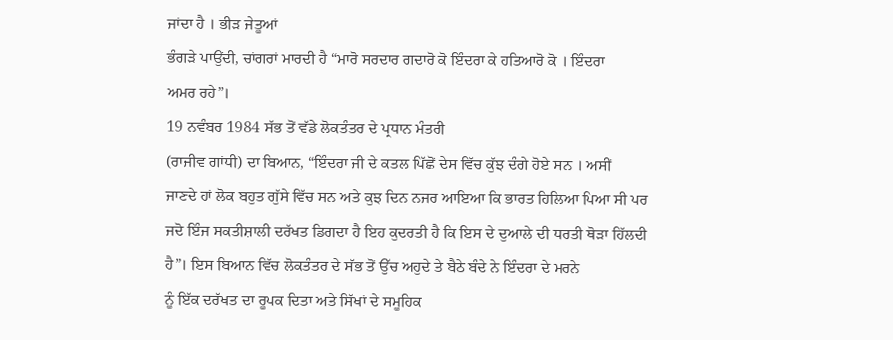ਜਾਂਦਾ ਹੈ । ਭੀੜ ਜੇਤੂਆਂ
ਭੰਗੜੇ ਪਾਉਂਦੀ, ਚਾਂਗਰਾਂ ਮਾਰਦੀ ਹੈ “ਮਾਰੋ ਸਰਦਾਰ ਗਦਾਰੋ ਕੋ ਇੰਦਰਾ ਕੇ ਹਤਿਆਰੋ ਕੋ । ਇੰਦਰਾ
ਅਮਰ ਰਹੇ”।
19 ਨਵੰਬਰ 1984 ਸੱਭ ਤੋਂ ਵੱਡੇ ਲੋਕਤੰਤਰ ਦੇ ਪ੍ਰਧਾਨ ਮੰਤਰੀ
(ਰਾਜੀਵ ਗਾਂਧੀ) ਦਾ ਬਿਆਨ, “ਇੰਦਰਾ ਜੀ ਦੇ ਕਤਲ ਪਿੱਛੋਂ ਦੇਸ ਵਿੱਚ ਕੁੱਝ ਦੰਗੇ ਹੋਏ ਸਨ । ਅਸੀਂ
ਜਾਣਦੇ ਹਾਂ ਲੋਕ ਬਹੁਤ ਗੁੱਸੇ ਵਿੱਚ ਸਨ ਅਤੇ ਕੁਝ ਦਿਨ ਨਜਰ ਆਇਆ ਕਿ ਭਾਰਤ ਹਿਲਿਆ ਪਿਆ ਸੀ ਪਰ
ਜਦੋ ਇੰਜ ਸਕਤੀਸ਼ਾਲੀ ਦਰੱਖਤ ਡਿਗਦਾ ਹੈ ਇਹ ਕੁਦਰਤੀ ਹੈ ਕਿ ਇਸ ਦੇ ਦੁਆਲੇ ਦੀ ਧਰਤੀ ਥੋੜਾ ਹਿੱਲਦੀ
ਹੈ”। ਇਸ ਬਿਆਨ ਵਿੱਚ ਲੋਕਤੰਤਰ ਦੇ ਸੱਭ ਤੋਂ ਉੱਚ ਅਹੁਦੇ ਤੇ ਬੈਠੇ ਬੰਦੇ ਨੇ ਇੰਦਰਾ ਦੇ ਮਰਨੇ
ਨੂੰ ਇੱਕ ਦਰੱਖਤ ਦਾ ਰੂਪਕ ਦਿਤਾ ਅਤੇ ਸਿੱਖਾਂ ਦੇ ਸਮੂਹਿਕ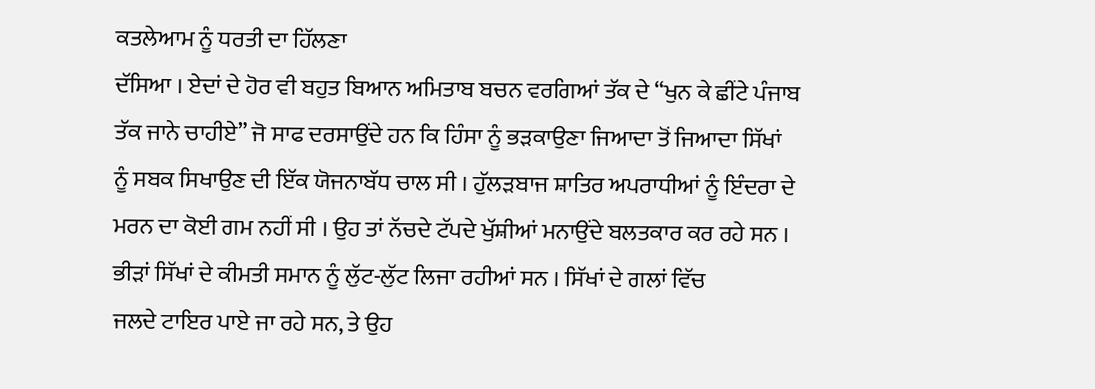ਕਤਲੇਆਮ ਨੂੰ ਧਰਤੀ ਦਾ ਹਿੱਲਣਾ
ਦੱਸਿਆ । ਏਦਾਂ ਦੇ ਹੋਰ ਵੀ ਬਹੁਤ ਬਿਆਨ ਅਮਿਤਾਬ ਬਚਨ ਵਰਗਿਆਂ ਤੱਕ ਦੇ “ਖੁਨ ਕੇ ਛੀਂਟੇ ਪੰਜਾਬ
ਤੱਕ ਜਾਨੇ ਚਾਹੀਏ” ਜੋ ਸਾਫ ਦਰਸਾਉਂਦੇ ਹਨ ਕਿ ਹਿੰਸਾ ਨੂੰ ਭੜਕਾਉਣਾ ਜਿਆਦਾ ਤੋਂ ਜਿਆਦਾ ਸਿੱਖਾਂ
ਨੂੰ ਸਬਕ ਸਿਖਾਉਣ ਦੀ ਇੱਕ ਯੋਜਨਾਬੱਧ ਚਾਲ ਸੀ । ਹੁੱਲੜਬਾਜ ਸ਼ਾਤਿਰ ਅਪਰਾਧੀਆਂ ਨੂੰ ਇੰਦਰਾ ਦੇ
ਮਰਨ ਦਾ ਕੋਈ ਗਮ ਨਹੀਂ ਸੀ । ਉਹ ਤਾਂ ਨੱਚਦੇ ਟੱਪਦੇ ਖੁੱਸ਼ੀਆਂ ਮਨਾਉਂਦੇ ਬਲਤਕਾਰ ਕਰ ਰਹੇ ਸਨ ।
ਭੀੜਾਂ ਸਿੱਖਾਂ ਦੇ ਕੀਮਤੀ ਸਮਾਨ ਨੂੰ ਲੁੱਟ-ਲੁੱਟ ਲਿਜਾ ਰਹੀਆਂ ਸਨ । ਸਿੱਖਾਂ ਦੇ ਗਲਾਂ ਵਿੱਚ
ਜਲਦੇ ਟਾਇਰ ਪਾਏ ਜਾ ਰਹੇ ਸਨ, ਤੇ ਉਹ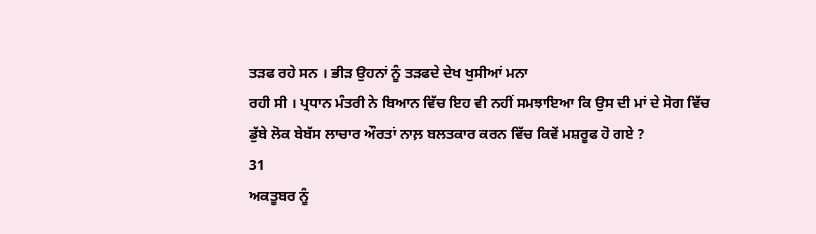ਤੜਫ ਰਹੇ ਸਨ । ਭੀੜ ਉਹਨਾਂ ਨੂੰ ਤੜਫਦੇ ਦੇਖ ਖੁਸੀਆਂ ਮਨਾ
ਰਹੀ ਸੀ । ਪ੍ਰਧਾਨ ਮੰਤਰੀ ਨੇ ਬਿਆਨ ਵਿੱਚ ਇਹ ਵੀ ਨਹੀਂ ਸਮਝਾਇਆ ਕਿ ਉਸ ਦੀ ਮਾਂ ਦੇ ਸੋਗ ਵਿੱਚ
ਡੁੱਬੇ ਲੋਕ ਬੇਬੱਸ ਲਾਚਾਰ ਔਰਤਾਂ ਨਾਲ਼ ਬਲਤਕਾਰ ਕਰਨ ਵਿੱਚ ਕਿਵੇਂ ਮਸ਼ਰੂਫ ਹੋ ਗਏ ?
31
ਅਕਤੂਬਰ ਨੂੰ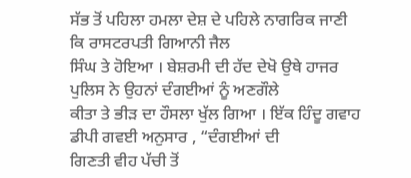ਸੱਭ ਤੋਂ ਪਹਿਲਾ ਹਮਲਾ ਦੇਸ਼ ਦੇ ਪਹਿਲੇ ਨਾਗਰਿਕ ਜਾਣੀ ਕਿ ਰਾਸਟਰਪਤੀ ਗਿਆਨੀ ਜੈਲ
ਸਿੰਘ ਤੇ ਹੋਇਆ । ਬੇਸ਼ਰਮੀ ਦੀ ਹੱਦ ਦੇਖੋ ਉਥੇ ਹਾਜਰ ਪੁਲਿਸ ਨੇ ਉਹਨਾਂ ਦੰਗਈਆਂ ਨੂੰ ਅਣਗੌਲੇ
ਕੀਤਾ ਤੇ ਭੀੜ ਦਾ ਹੌਸਲਾ ਖੁੱਲ ਗਿਆ । ਇੱਕ ਹਿੰਦੂ ਗਵਾਹ ਡੀਪੀ ਗਵਈ ਅਨੁਸਾਰ , “ਦੰਗਈਆਂ ਦੀ
ਗਿਣਤੀ ਵੀਹ ਪੱਚੀ ਤੋਂ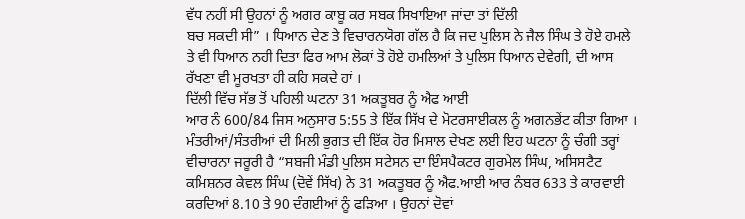ਵੱਧ ਨਹੀਂ ਸੀ ਉਹਨਾਂ ਨੂੰ ਅਗਰ ਕਾਬੂ ਕਰ ਸਬਕ ਸਿਖਾਇਆ ਜਾਂਦਾ ਤਾਂ ਦਿੱਲੀ
ਬਚ ਸਕਦੀ ਸੀ” । ਧਿਆਨ ਦੇਣ ਤੇ ਵਿਚਾਰਨਯੋਗ ਗੱਲ ਹੈ ਕਿ ਜਦ ਪੁਲਿਸ ਨੇ ਜੈਲ ਸਿੰਘ ਤੇ ਹੋਏ ਹਮਲੇ
ਤੇ ਵੀ ਧਿਆਨ ਨਹੀ ਦਿਤਾ ਫਿਰ ਆਮ ਲੋਕਾਂ ਤੋ ਹੋਏ ਹਮਲਿਆਂ ਤੇ ਪੁਲਿਸ ਧਿਆਨ ਦੇਵੇਗੀ, ਦੀ ਆਸ
ਰੱਖਣਾ ਵੀ ਮੂਰਖਤਾ ਹੀ ਕਹਿ ਸਕਦੇ ਹਾਂ ।
ਦਿੱਲੀ ਵਿੱਚ ਸੱਭ ਤੋਂ ਪਹਿਲੀ ਘਟਨਾ 31 ਅਕਤੂਬਰ ਨੂੰ ਐਫ ਆਈ
ਆਰ ਨੰ 600/84 ਜਿਸ ਅਨੁਸਾਰ 5:55 ਤੇ ਇੱਕ ਸਿੱਖ ਦੇ ਮੋਟਰਸਾਈਕਲ ਨੂੰ ਅਗਨਭੇਂਟ ਕੀਤਾ ਗਿਆ ।
ਮੰਤਰੀਆਂ/ਸੰਤਰੀਆਂ ਦੀ ਮਿਲੀ ਭੁਗਤ ਦੀ ਇੱਕ ਹੋਰ ਮਿਸਾਲ ਦੇਖਣ ਲਈ ਇਹ ਘਟਨਾ ਨੂੰ ਚੰਗੀ ਤਰ੍ਹਾਂ
ਵੀਚਾਰਨਾ ਜਰੂਰੀ ਹੈ “ਸਬਜੀ ਮੰਡੀ ਪੁਲਿਸ ਸਟੇਸਨ ਦਾ ਇੰਸਪੈਕਟਰ ਗੁਰਮੇਲ ਸਿੰਘ, ਅਸਿਸਟੈਟ
ਕਮਿਸ਼ਨਰ ਕੇਵਲ ਸਿੰਘ (ਦੋਵੇਂ ਸਿੱਖ) ਨੇ 31 ਅਕਤੂਬਰ ਨੂੰ ਐਫ.ਆਈ ਆਰ ਨੰਬਰ 633 ਤੇ ਕਾਰਵਾਈ
ਕਰਦਿਆਂ 8.10 ਤੇ 90 ਦੰਗਈਆਂ ਨੂੰ ਫੜਿਆ । ਉਹਨਾਂ ਦੋਵਾਂ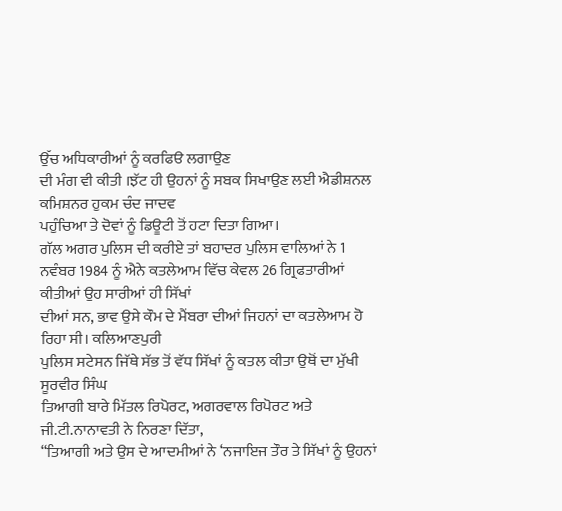ਉੱਚ ਅਧਿਕਾਰੀਆਂ ਨੂੰ ਕਰਫਿੳ ਲਗਾਉਣ
ਦੀ ਮੰਗ ਵੀ ਕੀਤੀ ।ਝੱਟ ਹੀ ਉਹਨਾਂ ਨੂੰ ਸਬਕ ਸਿਖਾਉਣ ਲਈ ਐਡੀਸ਼ਨਲ ਕਮਿਸ਼ਨਰ ਹੁਕਮ ਚੰਦ ਜਾਦਵ
ਪਹੁੰਚਿਆ ਤੇ ਦੋਵਾਂ ਨੂੰ ਡਿਊਟੀ ਤੋਂ ਹਟਾ ਦਿਤਾ ਗਿਆ।
ਗੱਲ ਅਗਰ ਪੁਲਿਸ ਦੀ ਕਰੀਏ ਤਾਂ ਬਹਾਦਰ ਪੁਲਿਸ ਵਾਲਿਆਂ ਨੇ 1
ਨਵੰਬਰ 1984 ਨੂੰ ਐਨੇ ਕਤਲੇਆਮ ਵਿੱਚ ਕੇਵਲ 26 ਗ੍ਰਿਫਤਾਰੀਆਂ ਕੀਤੀਆਂ ਉਹ ਸਾਰੀਆਂ ਹੀ ਸਿੱਖਾਂ
ਦੀਆਂ ਸਨ, ਭਾਵ ਉਸੇ ਕੌਮ ਦੇ ਮੈਂਬਰਾ ਦੀਆਂ ਜਿਹਨਾਂ ਦਾ ਕਤਲੇਆਮ ਹੋ ਰਿਹਾ ਸੀ। ਕਲਿਆਣਪੁਰੀ
ਪੁਲਿਸ ਸਟੇਸਨ ਜਿੱਥੇ ਸੱਭ ਤੋਂ ਵੱਧ ਸਿੱਖਾਂ ਨੂੰ ਕਤਲ ਕੀਤਾ ਉਥੋਂ ਦਾ ਮੁੱਖੀ ਸੂਰਵੀਰ ਸਿੰਘ
ਤਿਆਗੀ ਬਾਰੇ ਮਿੱਤਲ ਰਿਪੋਰਟ, ਅਗਰਵਾਲ ਰਿਪੋਰਟ ਅਤੇ ਜੀ.ਟੀ.ਨਾਨਾਵਤੀ ਨੇ ਨਿਰਣਾ ਦਿੱਤਾ,
“ਤਿਆਗੀ ਅਤੇ ਉਸ ਦੇ ਆਦਮੀਆਂ ਨੇ ‘ਨਜਾਇਜ ਤੌਰ ਤੇ ਸਿੱਖਾਂ ਨੂੰ ਉਹਨਾਂ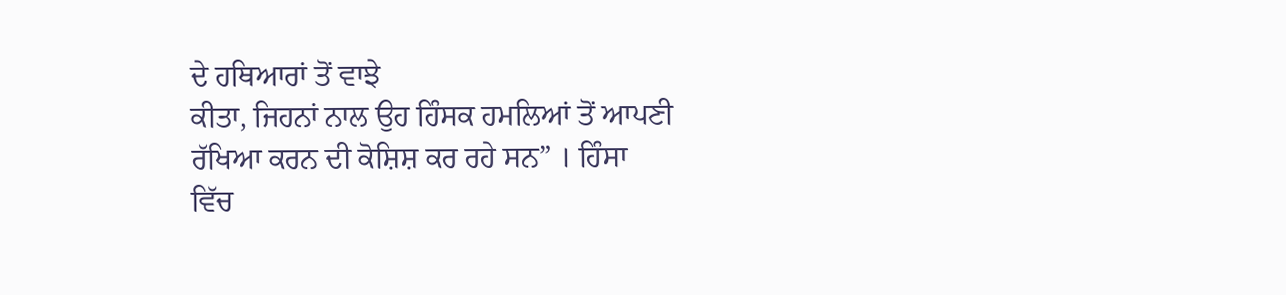ਦੇ ਹਥਿਆਰਾਂ ਤੋਂ ਵਾਝੇ
ਕੀਤਾ, ਜਿਹਨਾਂ ਨਾਲ ਉਹ ਹਿੰਸਕ ਹਮਲਿਆਂ ਤੋਂ ਆਪਣੀ ਰੱਖਿਆ ਕਰਨ ਦੀ ਕੋਸ਼ਿਸ਼ ਕਰ ਰਹੇ ਸਨ” । ਹਿੰਸਾ
ਵਿੱਚ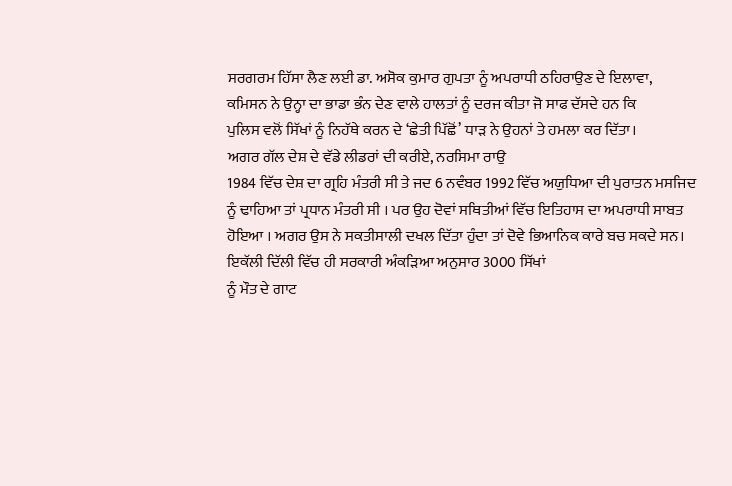ਸਰਗਰਮ ਹਿੱਸਾ ਲੈਣ ਲਈ ਡਾ. ਅਸੋਕ ਕੁਮਾਰ ਗੁਪਤਾ ਨੂੰ ਅਪਰਾਧੀ ਠਹਿਰਾਉਣ ਦੇ ਇਲਾਵਾ,
ਕਮਿਸਨ ਨੇ ਉਨ੍ਹਾ ਦਾ ਭਾਡਾ ਭੰਨ ਦੇਣ ਵਾਲੇ ਹਾਲਤਾਂ ਨੂੰ ਦਰਜ ਕੀਤਾ ਜੋ ਸਾਫ ਦੱਸਦੇ ਹਨ ਕਿ
ਪੁਲਿਸ ਵਲੋਂ ਸਿੱਖਾਂ ਨੂੰ ਨਿਹੱਥੇ ਕਰਨ ਦੇ ‘ਛੇਤੀ ਪਿੱਛੋਂ’ ਧਾੜ ਨੇ ਉਹਨਾਂ ਤੇ ਹਮਲਾ ਕਰ ਦਿੱਤਾ।
ਅਗਰ ਗੱਲ ਦੇਸ਼ ਦੇ ਵੱਡੇ ਲੀਡਰਾਂ ਦੀ ਕਰੀਏ, ਨਰਸਿਮਾ ਰਾਉ
1984 ਵਿੱਚ ਦੇਸ਼ ਦਾ ਗ੍ਰਹਿ ਮੰਤਰੀ ਸੀ ਤੇ ਜਦ 6 ਨਵੰਬਰ 1992 ਵਿੱਚ ਅਯੁਧਿਆ ਦੀ ਪੁਰਾਤਨ ਮਸਜਿਦ
ਨੂੰ ਢਾਹਿਆ ਤਾਂ ਪ੍ਰਧਾਨ ਮੰਤਰੀ ਸੀ । ਪਰ ਉਹ ਦੋਵਾਂ ਸਥਿਤੀਆਂ ਵਿੱਚ ਇਤਿਹਾਸ ਦਾ ਅਪਰਾਧੀ ਸਾਬਤ
ਹੋਇਆ । ਅਗਰ ਉਸ ਨੇ ਸਕਤੀਸਾਲੀ ਦਖਲ ਦਿੱਤਾ ਹੁੰਦਾ ਤਾਂ ਦੋਵੇ ਭਿਆਨਿਕ ਕਾਰੇ ਬਚ ਸਕਦੇ ਸਨ।
ਇਕੱਲੀ ਦਿੱਲੀ ਵਿੱਚ ਹੀ ਸਰਕਾਰੀ ਅੰਕੜਿਆ ਅਨੁਸਾਰ 3000 ਸਿੱਖਾਂ
ਨੂੰ ਮੌਤ ਦੇ ਗਾਟ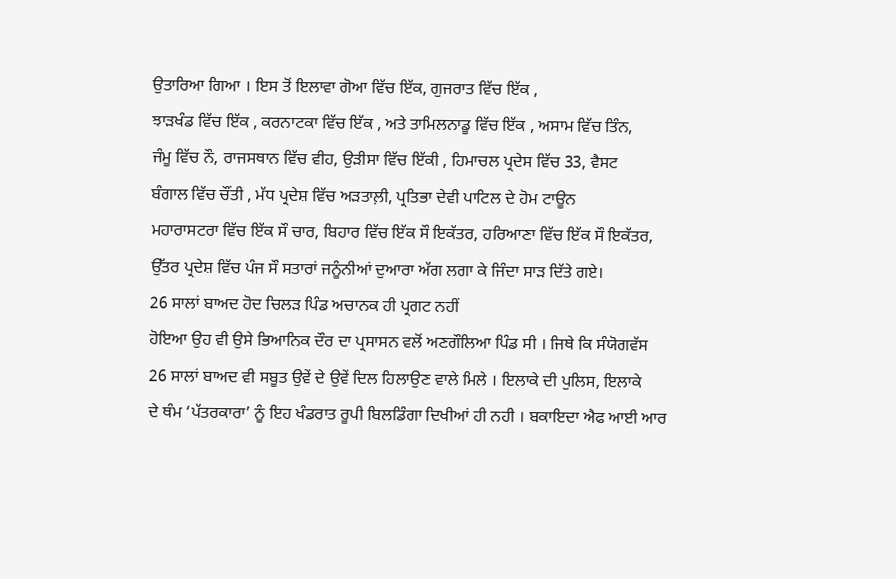ਉਤਾਰਿਆ ਗਿਆ । ਇਸ ਤੋਂ ਇਲਾਵਾ ਗੋਆ ਵਿੱਚ ਇੱਕ, ਗੁਜਰਾਤ ਵਿੱਚ ਇੱਕ ,
ਝਾੜਖੰਡ ਵਿੱਚ ਇੱਕ , ਕਰਨਾਟਕਾ ਵਿੱਚ ਇੱਕ , ਅਤੇ ਤਾਮਿਲਨਾਡੂ ਵਿੱਚ ਇੱਕ , ਅਸਾਮ ਵਿੱਚ ਤਿੰਨ,
ਜੰਮੂ ਵਿੱਚ ਨੌ, ਰਾਜਸਥਾਨ ਵਿੱਚ ਵੀਹ, ਉੜੀਸਾ ਵਿੱਚ ਇੱਕੀ , ਹਿਮਾਚਲ ਪ੍ਰਦੇਸ ਵਿੱਚ 33, ਵੈਸਟ
ਬੰਗਾਲ ਵਿੱਚ ਚੌਂਤੀ , ਮੱਧ ਪ੍ਰਦੇਸ਼ ਵਿੱਚ ਅੜਤਾਲ਼ੀ, ਪ੍ਰਤਿਭਾ ਦੇਵੀ ਪਾਟਿਲ ਦੇ ਹੋਮ ਟਾਊਨ
ਮਹਾਰਾਸਟਰਾ ਵਿੱਚ ਇੱਕ ਸੌ ਚਾਰ, ਬਿਹਾਰ ਵਿੱਚ ਇੱਕ ਸੌ ਇਕੱਤਰ, ਹਰਿਆਣਾ ਵਿੱਚ ਇੱਕ ਸੌ ਇਕੱਤਰ,
ਉੱਤਰ ਪ੍ਰਦੇਸ਼ ਵਿੱਚ ਪੰਜ ਸੌ ਸਤਾਰਾਂ ਜਨੂੰਨੀਆਂ ਦੁਆਰਾ ਅੱਗ ਲਗਾ ਕੇ ਜਿੰਦਾ ਸਾੜ ਦਿੱਤੇ ਗਏ।
26 ਸਾਲਾਂ ਬਾਅਦ ਹੋਦ ਚਿਲੜ ਪਿੰਡ ਅਚਾਨਕ ਹੀ ਪ੍ਰਗਟ ਨਹੀਂ
ਹੋਇਆ ਉਹ ਵੀ ਉਸੇ ਭਿਆਨਿਕ ਦੌਰ ਦਾ ਪ੍ਰਸਾਸਨ ਵਲੋਂ ਅਣਗੌਲਿਆ ਪਿੰਡ ਸੀ । ਜਿਥੇ ਕਿ ਸੰਯੋਗਵੱਸ
26 ਸਾਲਾਂ ਬਾਅਦ ਵੀ ਸਬੂਤ ਉਵੇਂ ਦੇ ਉਵੇਂ ਦਿਲ ਹਿਲਾਉਣ ਵਾਲੇ ਮਿਲੇ । ਇਲਾਕੇ ਦੀ ਪੁਲਿਸ, ਇਲਾਕੇ
ਦੇ ਥੰਮ ‘ਪੱਤਰਕਾਰਾ’ ਨੂੰ ਇਹ ਖੰਡਰਾਤ ਰੂਪੀ ਬਿਲਡਿੰਗਾ ਦਿਖੀਆਂ ਹੀ ਨਹੀ । ਬਕਾਇਦਾ ਐਫ ਆਈ ਆਰ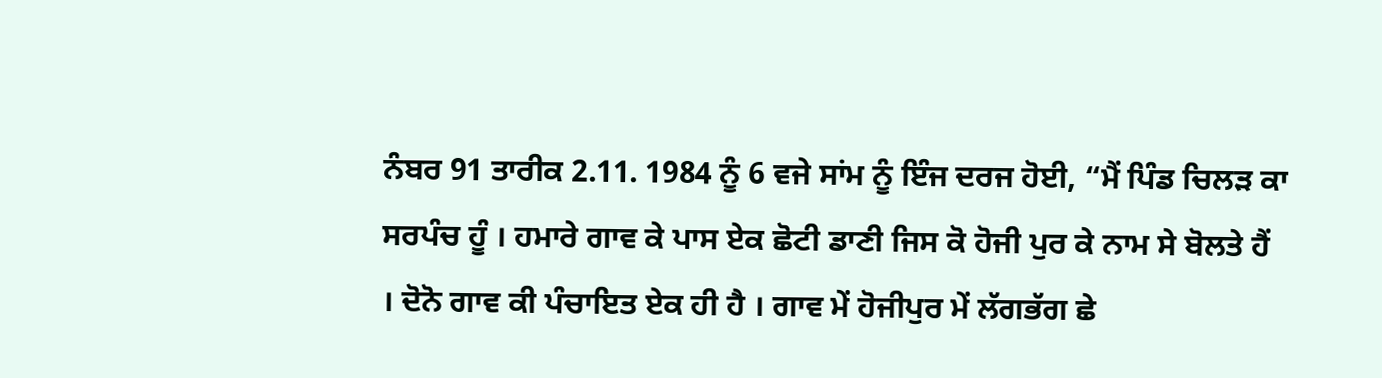ਨੰਬਰ 91 ਤਾਰੀਕ 2.11. 1984 ਨੂੰ 6 ਵਜੇ ਸਾਂਮ ਨੂੰ ਇੰਜ ਦਰਜ ਹੋਈ, “ਮੈਂ ਪਿੰਡ ਚਿਲੜ ਕਾ
ਸਰਪੰਚ ਹੂੰ । ਹਮਾਰੇ ਗਾਵ ਕੇ ਪਾਸ ਏਕ ਛੋਟੀ ਡਾਣੀ ਜਿਸ ਕੋ ਹੋਜੀ ਪੁਰ ਕੇ ਨਾਮ ਸੇ ਬੋਲਤੇ ਹੈਂ
। ਦੋਨੋ ਗਾਵ ਕੀ ਪੰਚਾਇਤ ਏਕ ਹੀ ਹੈ । ਗਾਵ ਮੇਂ ਹੋਜੀਪੁਰ ਮੇਂ ਲੱਗਭੱਗ ਛੇ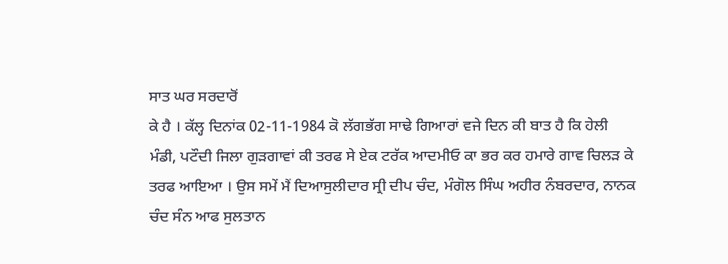ਸਾਤ ਘਰ ਸਰਦਾਰੋਂ
ਕੇ ਹੈ । ਕੱਲ੍ਹ ਦਿਨਾਂਕ 02-11-1984 ਕੋ ਲੱਗਭੱਗ ਸਾਢੇ ਗਿਆਰਾਂ ਵਜੇ ਦਿਨ ਕੀ ਬਾਤ ਹੈ ਕਿ ਹੇਲੀ
ਮੰਡੀ, ਪਟੌਦੀ ਜਿਲਾ ਗੁੜਗਾਵਾਂ ਕੀ ਤਰਫ ਸੇ ਏਕ ਟਰੱਕ ਆਦਮੀਓ ਕਾ ਭਰ ਕਰ ਹਮਾਰੇ ਗਾਵ ਚਿਲੜ ਕੇ
ਤਰਫ ਆਇਆ । ਉਸ ਸਮੇਂ ਮੈਂ ਦਿਆਸੁਲੀਦਾਰ ਸ੍ਰੀ ਦੀਪ ਚੰਦ, ਮੰਗੋਲ ਸਿੰਘ ਅਹੀਰ ਨੰਬਰਦਾਰ, ਨਾਨਕ
ਚੰਦ ਸੰਨ ਆਫ ਸੁਲਤਾਨ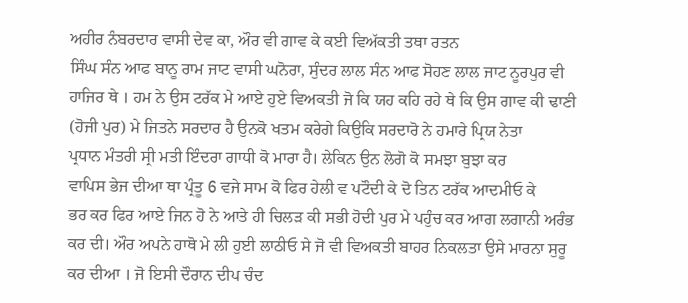ਅਹੀਰ ਨੰਬਰਦਾਰ ਵਾਸੀ ਦੇਵ ਕਾ, ਔਰ ਵੀ ਗਾਵ ਕੇ ਕਈ ਵਿਅੱਕਤੀ ਤਥਾ ਰਤਨ
ਸਿੰਘ ਸੰਨ ਆਫ ਬਾਨੂ ਰਾਮ ਜਾਟ ਵਾਸੀ ਘਨੋਰਾ, ਸੁੰਦਰ ਲਾਲ ਸੰਨ ਆਫ ਸੋਹਣ ਲਾਲ ਜਾਟ ਨੂਰਪੁਰ ਵੀ
ਹਾਜਿਰ ਥੇ । ਹਮ ਨੇ ਉਸ ਟਰੱਕ ਮੇ ਆਏ ਹੁਏ ਵਿਅਕਤੀ ਜੋ ਕਿ ਯਹ ਕਹਿ ਰਹੇ ਥੇ ਕਿ ਉਸ ਗਾਵ ਕੀ ਢਾਣੀ
(ਹੋਜੀ ਪੁਰ) ਮੇ ਜਿਤਨੇ ਸਰਦਾਰ ਹੈ ਉਨਕੋ ਖਤਮ ਕਰੇਗੇ ਕਿਉਕਿ ਸਰਦਾਰੋ ਨੇ ਹਮਾਰੇ ਪ੍ਰਿਯ ਨੇਤਾ
ਪ੍ਰਧਾਨ ਮੰਤਰੀ ਸ੍ਰੀ ਮਤੀ ਇੰਦਰਾ ਗਾਧੀ ਕੋ ਮਾਰਾ ਹੈ। ਲੇਕਿਨ ਉਨ ਲੋਗੋ ਕੋ ਸਮਝਾ ਬੁਝਾ ਕਰ
ਵਾਪਿਸ ਭੇਜ ਦੀਆ ਥਾ ਪ੍ਰੰਤੂ 6 ਵਜੇ ਸਾਮ ਕੋ ਫਿਰ ਹੇਲੀ ਵ ਪਟੌਦੀ ਕੇ ਦੋ ਤਿਨ ਟਰੱਕ ਆਦਮੀਓ ਕੇ
ਭਰ ਕਰ ਫਿਰ ਆਏ ਜਿਨ ਹੋ ਨੇ ਆਤੇ ਹੀ ਚਿਲੜ ਕੀ ਸਭੀ ਹੋਦੀ ਪੁਰ ਮੇ ਪਹੁੰਚ ਕਰ ਆਗ ਲਗਾਨੀ ਅਰੰਭ
ਕਰ ਦੀ। ਔਰ ਅਪਨੇ ਹਾਥੋ ਮੇ ਲੀ ਹੁਈ ਲਾਠੀਓ ਸੇ ਜੋ ਵੀ ਵਿਅਕਤੀ ਬਾਹਰ ਨਿਕਲਤਾ ਉਸੇ ਮਾਰਨਾ ਸੁਰੂ
ਕਰ ਦੀਆ । ਜੋ ਇਸੀ ਦੌਰਾਨ ਦੀਪ ਚੰਦ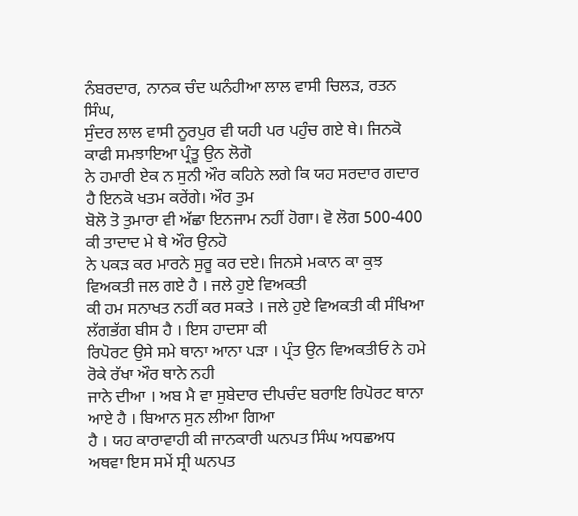ਨੰਬਰਦਾਰ, ਨਾਨਕ ਚੰਦ ਘਨੰਹੀਆ ਲਾਲ ਵਾਸੀ ਚਿਲੜ, ਰਤਨ ਸਿੰਘ,
ਸੁੰਦਰ ਲਾਲ ਵਾਸੀ ਨੂਰਪੁਰ ਵੀ ਯਹੀ ਪਰ ਪਹੁੰਚ ਗਏ ਥੇ। ਜਿਨਕੋ ਕਾਫੀ ਸਮਝਾਇਆ ਪ੍ਰੰਤੂ ਉਨ ਲੋਗੋ
ਨੇ ਹਮਾਰੀ ਏਕ ਨ ਸੁਨੀ ਔਰ ਕਹਿਨੇ ਲਗੇ ਕਿ ਯਹ ਸਰਦਾਰ ਗਦਾਰ ਹੈ ਇਨਕੋ ਖਤਮ ਕਰੇਂਗੇ। ਔਰ ਤੁਮ
ਬੋਲੋ ਤੋ ਤੁਮਾਰਾ ਵੀ ਅੱਛਾ ਇਨਜਾਮ ਨਹੀਂ ਹੋਗਾ। ਵੋ ਲੋਗ 500-400 ਕੀ ਤਾਦਾਦ ਮੇ ਥੇ ਔਰ ਉਨਹੋ
ਨੇ ਪਕੜ ਕਰ ਮਾਰਨੇ ਸੁਰੂ ਕਰ ਦਏ। ਜਿਨਸੇ ਮਕਾਨ ਕਾ ਕੁਝ ਵਿਅਕਤੀ ਜਲ ਗਏ ਹੈ । ਜਲੇ ਹੁਏ ਵਿਅਕਤੀ
ਕੀ ਹਮ ਸਨਾਖਤ ਨਹੀਂ ਕਰ ਸਕਤੇ । ਜਲੇ ਹੁਏ ਵਿਅਕਤੀ ਕੀ ਸੰਖਿਆ ਲੱਗਭੱਗ ਬੀਸ ਹੈ । ਇਸ ਹਾਦਸਾ ਕੀ
ਰਿਪੋਰਟ ਉਸੇ ਸਮੇ ਥਾਨਾ ਆਨਾ ਪੜਾ । ਪ੍ਰੰਤ ਉਨ ਵਿਅਕਤੀਓ ਨੇ ਹਮੇ ਰੋਕੇ ਰੱਖਾ ਔਰ ਥਾਨੇ ਨਹੀ
ਜਾਨੇ ਦੀਆ । ਅਬ ਮੈ ਵਾ ਸੁਬੇਦਾਰ ਦੀਪਚੰਦ ਬਰਾਇ ਰਿਪੋਰਟ ਥਾਨਾ ਆਏ ਹੈ । ਬਿਆਨ ਸੁਨ ਲੀਆ ਗਿਆ
ਹੈ । ਯਹ ਕਾਰਾਵਾਹੀ ਕੀ ਜਾਨਕਾਰੀ ਘਨਪਤ ਸਿੰਘ ਅਧਛਅਧ ਅਥਵਾ ਇਸ ਸਮੇਂ ਸ੍ਰੀ ਘਨਪਤ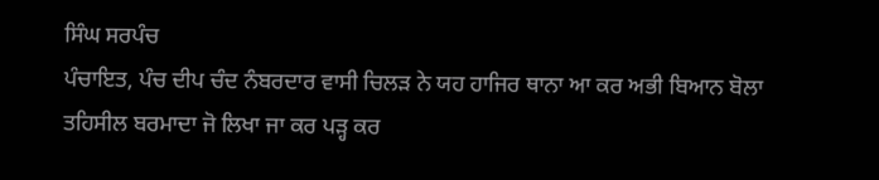ਸਿੰਘ ਸਰਪੰਚ
ਪੰਚਾਇਤ, ਪੰਚ ਦੀਪ ਚੰਦ ਨੰਬਰਦਾਰ ਵਾਸੀ ਚਿਲੜ ਨੇ ਯਹ ਹਾਜਿਰ ਥਾਨਾ ਆ ਕਰ ਅਭੀ ਬਿਆਨ ਬੋਲਾ
ਤਹਿਸੀਲ ਬਰਮਾਦਾ ਜੋ ਲਿਖਾ ਜਾ ਕਰ ਪੜ੍ਹ ਕਰ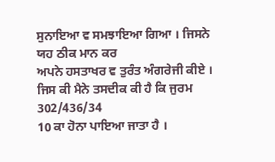ਸੁਨਾਇਆ ਵ ਸਮਝਾਇਆ ਗਿਆ । ਜਿਸਨੇ ਯਹ ਠੀਕ ਮਾਨ ਕਰ
ਅਪਨੇ ਹਸਤਾਖਰ ਵ ਤੁਰੰਤ ਅੰਗਰੇਜੀ ਕੀਏ । ਜਿਸ ਕੀ ਮੈਨੇ ਤਸਦੀਕ ਕੀ ਹੈ ਕਿ ਜੁਰਮ 302/436/34
10 ਕਾ ਹੋਨਾ ਪਾਇਆ ਜਾਤਾ ਹੈ ।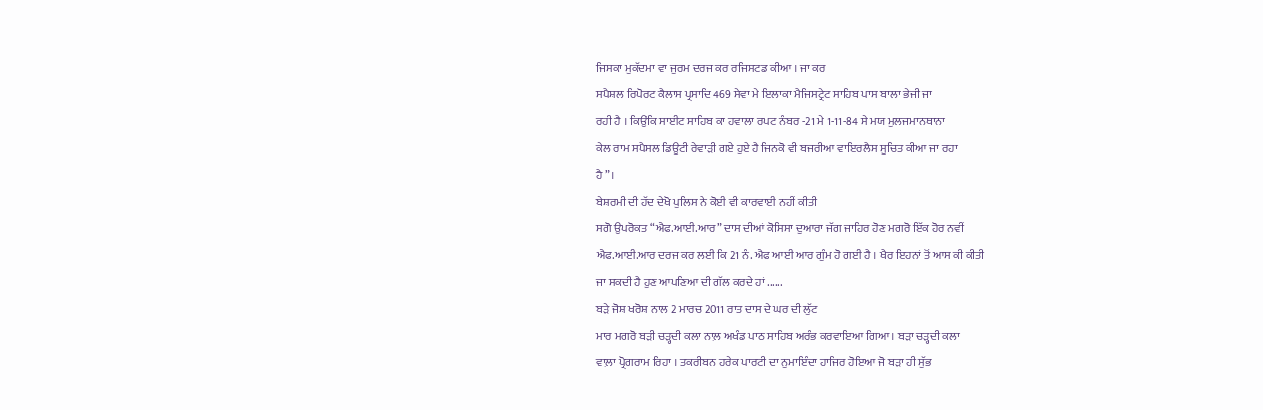ਜਿਸਕਾ ਮੁਕੱਦਮਾ ਵਾ ਜੁਰਮ ਦਰਜ ਕਰ ਰਜਿਸਟਡ ਕੀਆ । ਜਾ ਕਰ
ਸਪੈਸ਼ਲ ਰਿਪੋਰਟ ਕੈਲਾਸ ਪ੍ਰਸਾਦਿ 469 ਸੇਵਾ ਮੇ ਇਲਾਕਾ ਮੈਜਿਸਟ੍ਰੇਟ ਸਾਹਿਬ ਪਾਸ ਬਾਲਾ ਭੇਜੀ ਜਾ
ਰਹੀ ਹੈ । ਕਿਉਂਕਿ ਸਾਈਟ ਸਾਹਿਬ ਕਾ ਹਵਾਲਾ ਰਪਟ ਨੰਬਰ -21 ਮੇ 1-11-84 ਸੇ ਮਯ ਮੁਲਜਮਾਨਥਾਨਾ
ਕੇਲ ਰਾਮ ਸਪੈਸਲ ਡਿਊਟੀ ਰੇਵਾੜੀ ਗਏ ਹੁਏ ਹੈ ਜਿਨਕੋ ਵੀ ਬਜਰੀਆ ਵਾਇਰਲੈਸ ਸੂਚਿਤ ਕੀਆ ਜਾ ਰਹਾ
ਹੈ”।
ਬੇਸ਼ਰਮੀ ਦੀ ਹੱਦ ਦੇਖੋ ਪੁਲਿਸ ਨੇ ਕੋਈ ਵੀ ਕਾਰਵਾਈ ਨਹੀਂ ਕੀਤੀ
ਸਗੋ ਉਪਰੋਕਤ “ਐਫ.ਆਈ.ਆਰ” ਦਾਸ ਦੀਆਂ ਕੋਸਿਸਾ ਦੁਆਰਾ ਜੱਗ ਜਾਹਿਰ ਹੋਣ ਮਗਰੋ ਇੱਕ ਹੋਰ ਨਵੀਂ
ਐਫ.ਆਈ.ਆਰ ਦਰਜ ਕਰ ਲਈ ਕਿ 21 ਨੰ. ਐਫ ਆਈ ਆਰ ਗੁੰਮ ਹੋ ਗਈ ਹੈ । ਖੈਰ ਇਹਨਾਂ ਤੋਂ ਆਸ ਕੀ ਕੀਤੀ
ਜਾ ਸਕਦੀ ਹੈ ਹੁਣ ਆਪਣਿਆ ਦੀ ਗੱਲ ਕਰਦੇ ਹਾਂ ......
ਬੜੇ ਜੋਸ਼ ਖਰੋਸ਼ ਨਾਲ 2 ਮਾਰਚ 2011 ਰਾਤ ਦਾਸ ਦੇ ਘਰ ਦੀ ਲੁੱਟ
ਮਾਰ ਮਗਰੋ ਬੜੀ ਚੜ੍ਹਦੀ ਕਲਾ ਨਾਲ਼ ਅਖੰਡ ਪਾਠ ਸਾਹਿਬ ਅਰੰਭ ਕਰਵਾਇਆ ਗਿਆ । ਬੜਾ ਚੜ੍ਹਦੀ ਕਲਾ
ਵਾਲ਼ਾ ਪ੍ਰੋਗਰਾਮ ਰਿਹਾ । ਤਕਰੀਬਨ ਹਰੇਕ ਪਾਰਟੀ ਦਾ ਨੁਮਾਇੰਦਾ ਹਾਜਿਰ ਹੋਇਆ ਜੋ ਬੜਾ ਹੀ ਸੁੱਭ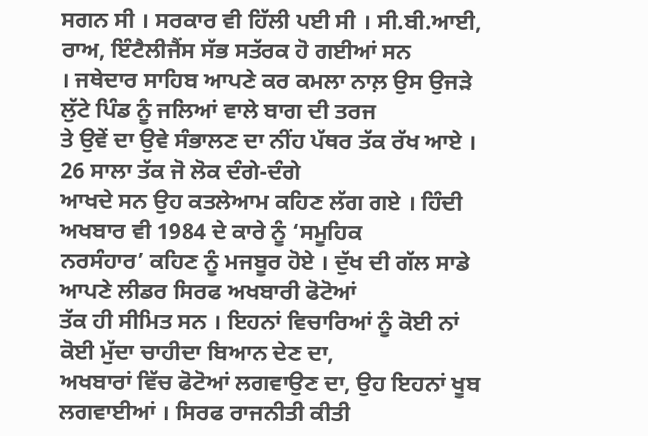ਸਗਨ ਸੀ । ਸਰਕਾਰ ਵੀ ਹਿੱਲੀ ਪਈ ਸੀ । ਸੀ.ਬੀ.ਆਈ, ਰਾਅ, ਇੰਟੈਲੀਜੈਂਸ ਸੱਭ ਸਤੱਰਕ ਹੋ ਗਈਆਂ ਸਨ
। ਜਥੇਦਾਰ ਸਾਹਿਬ ਆਪਣੇ ਕਰ ਕਮਲਾ ਨਾਲ਼ ਉਸ ਉਜੜੇ ਲੁੱਟੇ ਪਿੰਡ ਨੂੰ ਜਲਿਆਂ ਵਾਲੇ ਬਾਗ ਦੀ ਤਰਜ
ਤੇ ਉਵੇਂ ਦਾ ਉਵੇ ਸੰਭਾਲਣ ਦਾ ਨੀਂਹ ਪੱਥਰ ਤੱਕ ਰੱਖ ਆਏ । 26 ਸਾਲਾ ਤੱਕ ਜੋ ਲੋਕ ਦੰਗੇ-ਦੰਗੇ
ਆਖਦੇ ਸਨ ਉਹ ਕਤਲੇਆਮ ਕਹਿਣ ਲੱਗ ਗਏ । ਹਿੰਦੀ ਅਖਬਾਰ ਵੀ 1984 ਦੇ ਕਾਰੇ ਨੂੰ ‘ਸਮੂਹਿਕ
ਨਰਸੰਹਾਰ’ ਕਹਿਣ ਨੂੰ ਮਜਬੂਰ ਹੋਏ । ਦੁੱਖ ਦੀ ਗੱਲ ਸਾਡੇ ਆਪਣੇ ਲੀਡਰ ਸਿਰਫ ਅਖਬਾਰੀ ਫੋਟੋਆਂ
ਤੱਕ ਹੀ ਸੀਮਿਤ ਸਨ । ਇਹਨਾਂ ਵਿਚਾਰਿਆਂ ਨੂੰ ਕੋਈ ਨਾਂ ਕੋਈ ਮੁੱਦਾ ਚਾਹੀਦਾ ਬਿਆਨ ਦੇਣ ਦਾ,
ਅਖਬਾਰਾਂ ਵਿੱਚ ਫੋਟੋਆਂ ਲਗਵਾਉਣ ਦਾ, ਉਹ ਇਹਨਾਂ ਖੂਬ ਲਗਵਾਈਆਂ । ਸਿਰਫ ਰਾਜਨੀਤੀ ਕੀਤੀ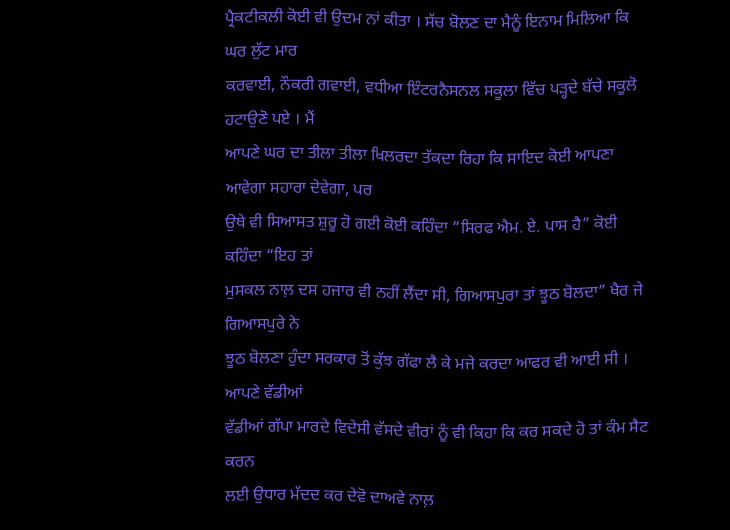ਪ੍ਰੈਕਟੀਕਲੀ ਕੋਈ ਵੀ ਉਦਮ ਨਾਂ ਕੀਤਾ । ਸੱਚ ਬੋਲਣ ਦਾ ਮੈਨੂੰ ਇਨਾਮ ਮਿਲਿਆ ਕਿ ਘਰ ਲੁੱਟ ਮਾਰ
ਕਰਵਾਈ, ਨੌਕਰੀ ਗਵਾਈ, ਵਧੀਆ ਇੰਟਰਨੈਸਨਲ ਸਕੂਲਾ ਵਿੱਚ ਪੜ੍ਹਦੇ ਬੱਚੇ ਸਕੂਲੋ ਹਟਾਉਣੋ ਪਏ । ਮੈਂ
ਆਪਣੇ ਘਰ ਦਾ ਤੀਲਾ ਤੀਲਾ ਖਿਲਰਦਾ ਤੱਕਦਾ ਰਿਹਾ ਕਿ ਸਾਇਦ ਕੋਈ ਆਪਣਾ ਆਵੇਗਾ ਸਹਾਰਾ ਦੇਵੇਗਾ, ਪਰ
ਉਥੇ ਵੀ ਸਿਆਸਤ ਸ਼ੁਰੂ ਹੋ ਗਈ ਕੋਈ ਕਹਿੰਦਾ “ਸਿਰਫ ਐਮ. ਏ. ਪਾਸ ਹੈ” ਕੋਈ ਕਹਿੰਦਾ “ਇਹ ਤਾਂ
ਮੁਸਕਲ ਨਾਲ਼ ਦਸ ਹਜਾਰ ਵੀ ਨਹੀਂ ਲੈਂਦਾ ਸੀ, ਗਿਆਸਪੁਰਾ ਤਾਂ ਝੂਠ ਬੋਲਦਾ” ਖੈਰ ਜੇ ਗਿਆਸਪੁਰੇ ਨੇ
ਝੂਠ ਬੋਲਣਾ ਹੁੰਦਾ ਸਰਕਾਰ ਤੋਂ ਕੁੱਝ ਗੱਫਾ ਲੈ ਕੇ ਮਜੇ ਕਰਦਾ ਆਫਰ ਵੀ ਆਈ ਸੀ । ਆਪਣੇ ਵੱਡੀਆਂ
ਵੱਡੀਆਂ ਗੱਪਾ ਮਾਰਦੇ ਵਿਦੇਸੀ ਵੱਸਦੇ ਵੀਰਾਂ ਨੂੰ ਵੀ ਕਿਹਾ ਕਿ ਕਰ ਸਕਦੇ ਹੋ ਤਾਂ ਕੰਮ ਸੈਟ ਕਰਨ
ਲਈ ਉਧਾਰ ਮੱਦਦ ਕਰ ਦੇਵੋ ਦਾਅਵੇ ਨਾਲ਼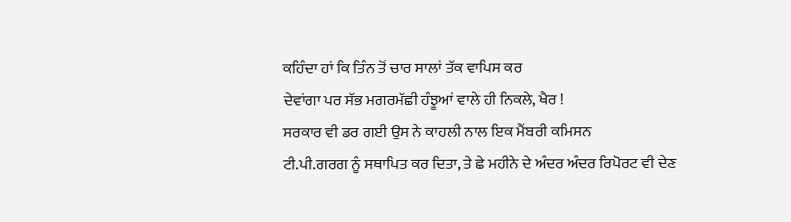ਕਹਿੰਦਾ ਹਾਂ ਕਿ ਤਿੰਨ ਤੋਂ ਚਾਰ ਸਾਲਾਂ ਤੱਕ ਵਾਪਿਸ ਕਰ
ਦੇਵਾਂਗਾ ਪਰ ਸੱਭ ਮਗਰਮੱਛੀ ਹੰਝੂਆਂ ਵਾਲੇ ਹੀ ਨਿਕਲੇ, ਖੈਰ !
ਸਰਕਾਰ ਵੀ ਡਰ ਗਈ ਉਸ ਨੇ ਕਾਹਲੀ ਨਾਲ ਇਕ ਮੈਂਬਰੀ ਕਮਿਸਨ
ਟੀ.ਪੀ.ਗਰਗ ਨੂੰ ਸਥਾਪਿਤ ਕਰ ਦਿਤਾ, ਤੇ ਛੇ ਮਹੀਨੇ ਦੇ ਅੰਦਰ ਅੰਦਰ ਰਿਪੋਰਟ ਵੀ ਦੇਣ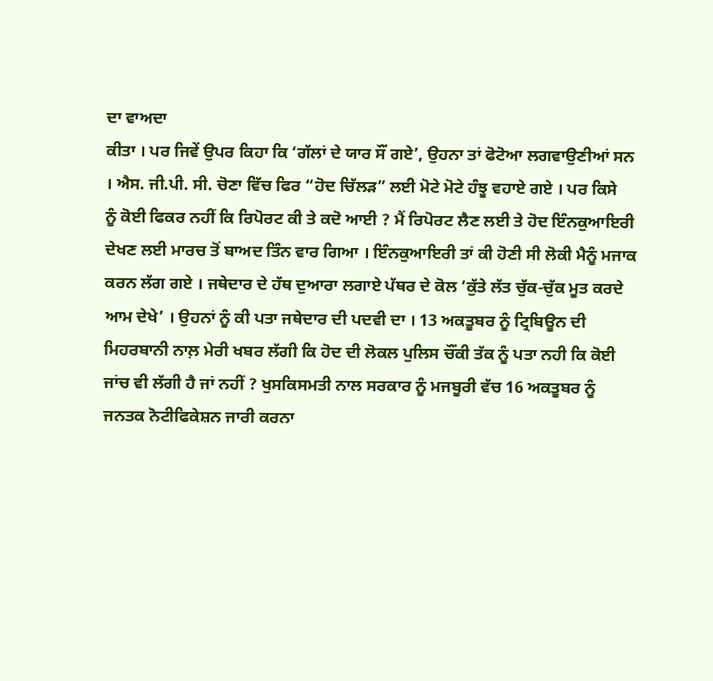ਦਾ ਵਾਅਦਾ
ਕੀਤਾ । ਪਰ ਜਿਵੇਂ ਉਪਰ ਕਿਹਾ ਕਿ ‘ਗੱਲਾਂ ਦੇ ਯਾਰ ਸੌਂ ਗਏ’, ਉਹਨਾ ਤਾਂ ਫੋਟੋਆ ਲਗਵਾਉਣੀਆਂ ਸਨ
। ਐਸ. ਜੀ.ਪੀ. ਸੀ. ਚੋਣਾ ਵਿੱਚ ਫਿਰ “ਹੋਦ ਚਿੱਲੜ” ਲਈ ਮੋਟੇ ਮੋਟੇ ਹੰਝੂ ਵਹਾਏ ਗਏ । ਪਰ ਕਿਸੇ
ਨੂੰ ਕੋਈ ਫਿਕਰ ਨਹੀਂ ਕਿ ਰਿਪੋਰਟ ਕੀ ਤੇ ਕਦੋ ਆਈ ? ਮੈਂ ਰਿਪੋਰਟ ਲੈਣ ਲਈ ਤੇ ਹੋਦ ਇੰਨਕੁਆਇਰੀ
ਦੇਖਣ ਲਈ ਮਾਰਚ ਤੋਂ ਬਾਅਦ ਤਿੰਨ ਵਾਰ ਗਿਆ । ਇੰਨਕੁਆਇਰੀ ਤਾਂ ਕੀ ਹੋਣੀ ਸੀ ਲੋਕੀ ਮੈਨੂੰ ਮਜਾਕ
ਕਰਨ ਲੱਗ ਗਏ । ਜਥੇਦਾਰ ਦੇ ਹੱਥ ਦੁਆਰਾ ਲਗਾਏ ਪੱਥਰ ਦੇ ਕੋਲ ‘ਕੁੱਤੇ ਲੱਤ ਚੁੱਕ-ਚੁੱਕ ਮੂਤ ਕਰਦੇ
ਆਮ ਦੇਖੇ’ । ਉਹਨਾਂ ਨੂੰ ਕੀ ਪਤਾ ਜਥੇਦਾਰ ਦੀ ਪਦਵੀ ਦਾ । 13 ਅਕਤੂਬਰ ਨੂੰ ਟ੍ਰਿਬਿਊਨ ਦੀ
ਮਿਹਰਬਾਨੀ ਨਾਲ਼ ਮੇਰੀ ਖਬਰ ਲੱਗੀ ਕਿ ਹੋਦ ਦੀ ਲੋਕਲ ਪੁਲਿਸ ਚੌਂਕੀ ਤੱਕ ਨੂੰ ਪਤਾ ਨਹੀ ਕਿ ਕੋਈ
ਜਾਂਚ ਵੀ ਲੱਗੀ ਹੈ ਜਾਂ ਨਹੀਂ ? ਖੁਸਕਿਸਮਤੀ ਨਾਲ ਸਰਕਾਰ ਨੂੰ ਮਜਬੂਰੀ ਵੱਚ 16 ਅਕਤੂਬਰ ਨੂੰ
ਜਨਤਕ ਨੋਟੀਫਿਕੇਸ਼ਨ ਜਾਰੀ ਕਰਨਾ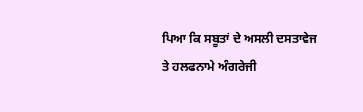ਪਿਆ ਕਿ ਸਬੂਤਾਂ ਦੇ ਅਸਲੀ ਦਸਤਾਵੇਜ ਤੇ ਹਲਫਨਾਮੇ ਅੰਗਰੇਜੀ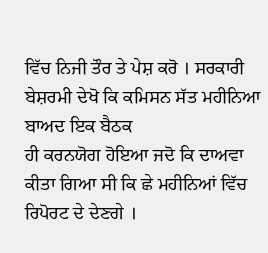ਵਿੱਚ ਨਿਜੀ ਤੌਰ ਤੇ ਪੇਸ਼ ਕਰੋ । ਸਰਕਾਰੀ ਬੇਸ਼ਰਮੀ ਦੇਖੋ ਕਿ ਕਮਿਸਨ ਸੱਤ ਮਹੀਨਿਆ ਬਾਅਦ ਇਕ ਬੈਠਕ
ਹੀ ਕਰਨਯੋਗ ਹੋਇਆ ਜਦੋ ਕਿ ਦਾਅਵਾ ਕੀਤਾ ਗਿਆ ਸੀ ਕਿ ਛੇ ਮਹੀਨਿਆਂ ਵਿੱਚ ਰਿਪੋਰਟ ਦੇ ਦੇਣਗੇ ।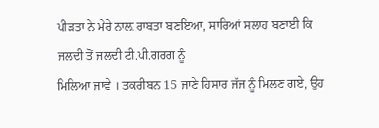ਪੀੜਤਾ ਨੇ ਮੇਰੇ ਨਾਲ਼ ਰਾਬਤਾ ਬਣਇਆ, ਸਾਰਿਆਂ ਸਲਾਹ ਬਣਾਈ ਕਿ ਜਲਦੀ ਤੋਂ ਜਲਦੀ ਟੀ.ਪੀ.ਗਰਗ ਨੂੰ
ਮਿਲਿਆ ਜਾਵੇ । ਤਕਰੀਬਨ 15 ਜਾਣੇ ਹਿਸਾਰ ਜੱਜ ਨੂੰ ਮਿਲਣ ਗਏ, ਉਹ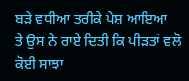ਬੜੇ ਵਧੀਆ ਤਰੀਕੇ ਪੇਸ਼ ਆਇਆ
ਤੇ ਉਸ ਨੇ ਰਾਏ ਦਿਤੀ ਕਿ ਪੀੜਤਾਂ ਵਲੋ ਕੋਈ ਸਾਝਾ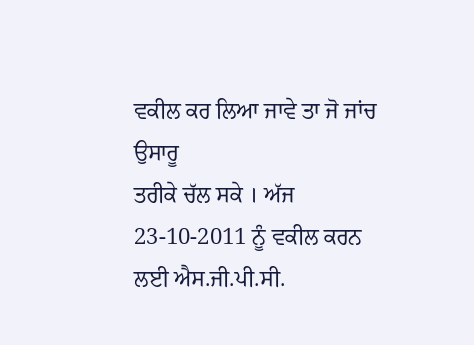ਵਕੀਲ ਕਰ ਲਿਆ ਜਾਵੇ ਤਾ ਜੋ ਜਾਂਚ ਉਸਾਰੂ
ਤਰੀਕੇ ਚੱਲ ਸਕੇ । ਅੱਜ 23-10-2011 ਨੂੰ ਵਕੀਲ ਕਰਨ ਲਈ ਐਸ.ਜੀ.ਪੀ.ਸੀ.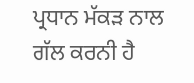ਪ੍ਰਧਾਨ ਮੱਕੜ ਨਾਲ
ਗੱਲ ਕਰਨੀ ਹੈ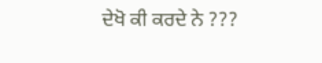ਦੇਖੋ ਕੀ ਕਰਦੇ ਨੇ ???